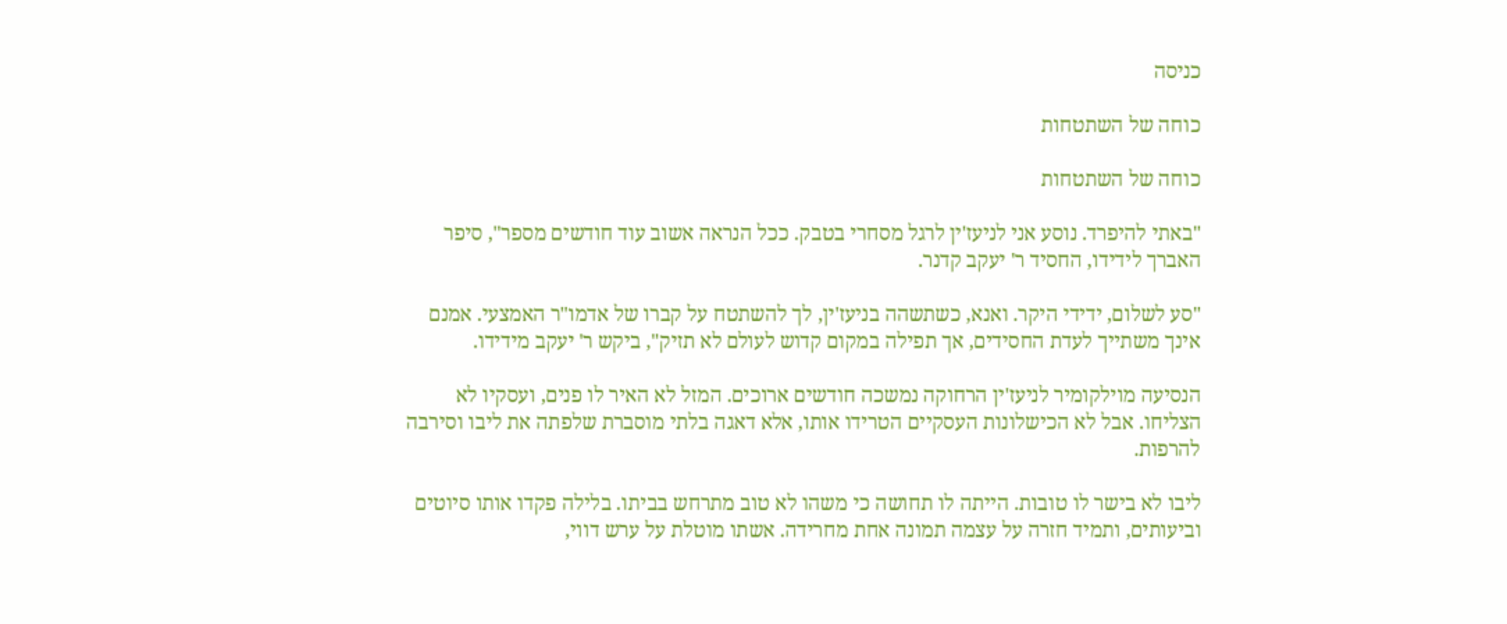כניסה

כוחה של השתטחות

כוחה של השתטחות

"באתי להיפרד. נוסע אני לניעז'ין לרגל מסחרי בטבק. ככל הנראה אשוב עוד חודשים מספר", סיפר  האברך לידידו, החסיד ר' יעקב קדנר.

"סע לשלום, ידידי היקר. ואנא, כשתשהה בניעז'ין, לך להשתטח על קברו של אדמו"ר האמצעי. אמנם אינך משתייך לעדת החסידים, אך תפילה במקום קדוש לעולם לא תזיק", ביקש ר' יעקב מידידו.

הנסיעה מוילקומיר לניעז'ין הרחוקה נמשכה חודשים ארוכים. המזל לא האיר לו פנים, ועסקיו לא הצליחו. אבל לא הכישלונות העסקיים הטרידו אותו, אלא דאגה בלתי מוסברת שלפתה את ליבו וסירבה להרפות.

ליבו לא בישר לו טובות. הייתה לו תחושה כי משהו לא טוב מתרחש בביתו. בלילה פקדו אותו סיוטים וביעותים, ותמיד חזרה על עצמה תמונה אחת מחרידה. אשתו מוטלת על ערש דווי,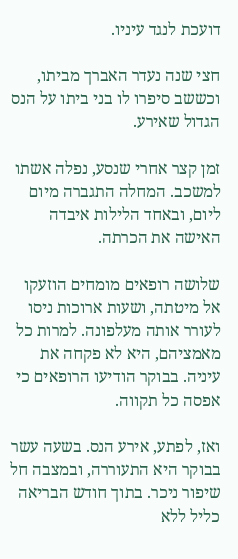דועכת לנגד עיניו.

חצי שנה נעדר האברך מביתו, וכששב סיפרו לו בני ביתו על הנס הגדול שאירע.

זמן קצר אחרי שנסע, נפלה אשתו למשכב. המחלה התגברה מיום ליום, ובאחד הלילות איבדה האישה את הכרתה.

שלושה רופאים מומחים הוזעקו אל מיטתה, ושעות ארוכות ניסו לעורר אותה מעלפונה. למרות כל מאמציהם, היא לא פקחה את עיניה. בבוקר הודיעו הרופאים כי אפסה כל תקווה.

ואז, לפתע, אירע הנס. בשעה עשר בבוקר היא התעוררה, ובמצבה חל שיפור ניכר. בתוך חודש הבריאה כליל ללא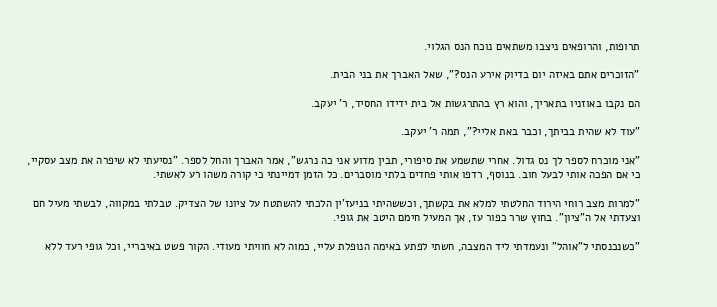תרופות, והרופאים ניצבו משתאים נוכח הנס הגלוי.

"הזוכרים אתם באיזה יום בדיוק אירע הנס?", שאל האברך את בני הבית.

הם נקבו באוזניו בתאריך, והוא רץ בהתרגשות אל בית ידידו החסיד, ר' יעקב.

"עוד לא שהית בביתך, וכבר באת אליי?", תמה ר' יעקב.

"אני מוכרח לספר לך נס גדול. אחרי שתשמע את סיפורי, תבין מדוע אני כה נרגש", אמר האברך והחל לספר. "נסיעתי לא שיפרה את מצב עסקיי, כי אם הפכה אותי לבעל חוב. בנוסף, רדפו אותי פחדים בלתי מוסברים. כל הזמן דמיינתי כי קורה משהו רע לאשתי.

"למרות מצב רוחי הירוד החלטתי למלא את בקשתך, וכששהיתי בניעז'ין הלכתי להשתטח על ציונו של הצדיק. טבלתי במקווה, לבשתי מעיל חם וצעדתי אל ה"ציון". בחוץ שרר כפור עז, אך המעיל חימם היטב את גופי.

"כשנכנסתי ל"אוהל" ונעמדתי ליד המצבה, חשתי לפתע באימה הנופלת עליי, כמוה לא חוויתי מעודי. הקור פשט באיבריי, וכל גופי רעד ללא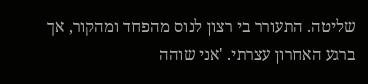שליטה. התעורר בי רצון לנוס מהפחד ומהקור, אך ברגע האחרון עצרתי. 'אני שוהה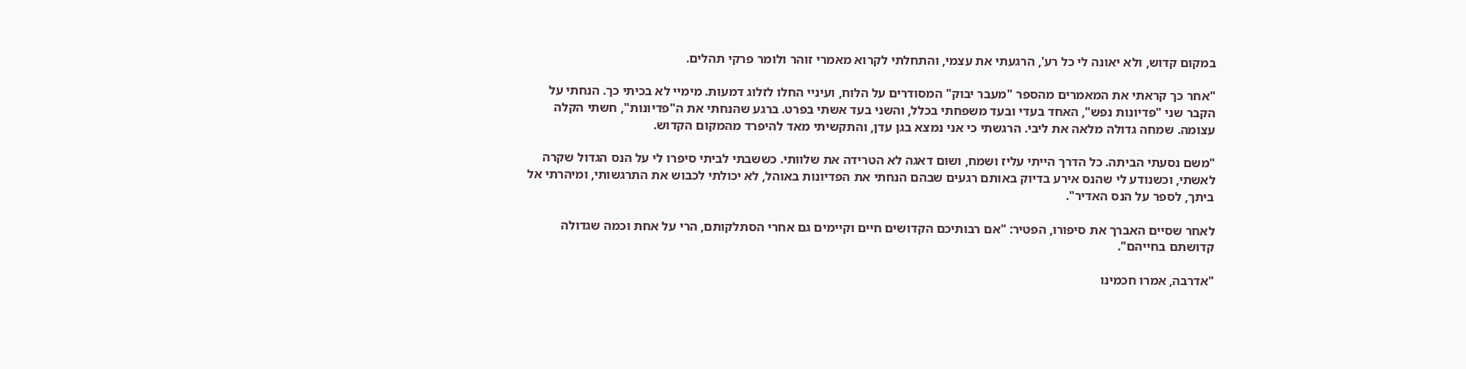במקום קדוש, ולא יאונה לי כל רע', הרגעתי את עצמי, והתחלתי לקרוא מאמרי זוהר ולומר פרקי תהלים.

"אחר כך קראתי את המאמרים מהספר "מעבר יבוק" המסודרים על הלוח, ועיניי החלו לזלוג דמעות. מימיי לא בכיתי כך. הנחתי על הקבר שני "פדיונות נפש", האחד בעדי ובעד משפחתי בכלל, והשני בעד אשתי בפרט. ברגע שהנחתי את ה"פדיונות", חשתי הקלה עצומה. שמחה גדולה מלאה את ליבי. הרגשתי כי אני נמצא בגן עדן, והתקשיתי מאד להיפרד מהמקום הקדוש.

"משם נסעתי הביתה. כל הדרך הייתי עליז ושמח, ושום דאגה לא הטרידה את שלוותי. כששבתי לביתי סיפרו לי על הנס הגדול שקרה לאשתי, וכשנודע לי שהנס אירע בדיוק באותם רגעים שבהם הנחתי את הפדיונות באוהל, לא יכולתי לכבוש את התרגשותי, ומיהרתי אל ביתך, לספר על הנס האדיר".

לאחר שסיים האברך את סיפורו, הפטיר: "אם רבותיכם הקדושים חיים וקיימים גם אחרי הסתלקותם, הרי על אחת וכמה שגדולה קדושתם בחייהם".

"אדרבה, אמרו חכמינו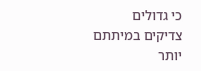כי גדולים צדיקים במיתתם יותר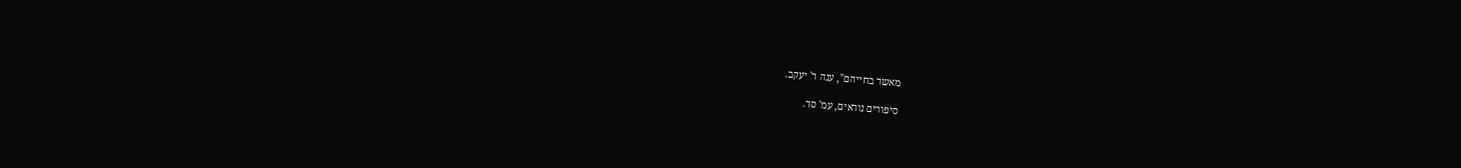מאשר בחייהם", ענה ר' יעקב.

סיפורים נוראים, עמ' סד.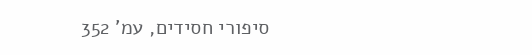סיפורי חסידים, עמ' 352